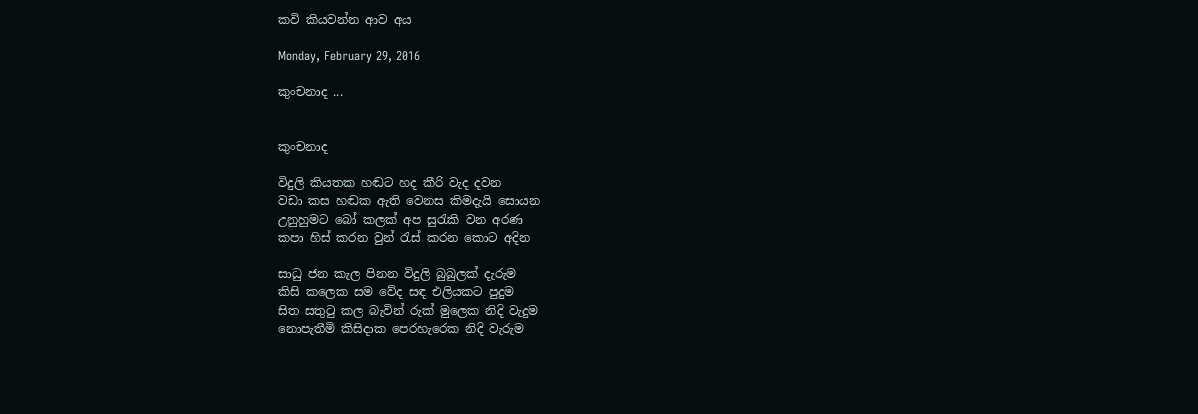කවි කියවන්න ආව අය

Monday, February 29, 2016

කුංචනාද ...


කුංචනාද

විදුලි කියතක හඬට හද කීරි වැද දවන
වඩා කස හඬක ඇති වෙනස කිමදැයි සොයන
උනුහුමට බෝ කලක් අප සුරැකි වන අරණ
කපා හිස් කරන වුන් රැස් කරන කොට අදින

සාධු ජන කැල පිනන විදුලි බුබුලක් දැරුම
කිසි කලෙක සම වේද සඳ එලියකට පුදුම
සිත සතුටු කල බැවින් රුක් මුලෙක නිදි වැදුම
නොපැතීමි කිසිදාක පෙරහැරෙක නිදි වැරුම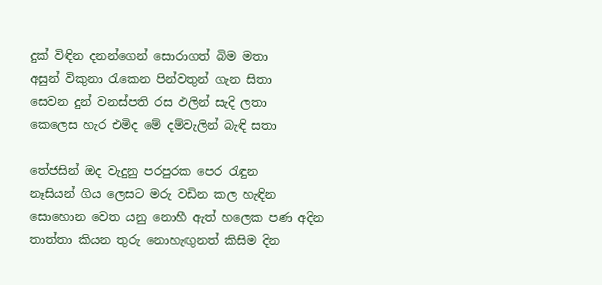දුක් විඳින දනන්ගෙන් සොරාගත් බිම මතා
අසුන් විකුනා රැකෙන පින්වතුන් ගැන සිතා
සෙවන දුන් වනස්පති රස ඵලින් සැදි ලතා
කෙලෙස හැර එමිද මේ දම්වැලින් බැඳි සතා

තේජසින් ඔද වැදුනු පරපුරක පෙර රැඳුන
නෑසියන් ගිය ලෙසට මරු වඩින කල හැඳින
සොහොන වෙත යනු නොහී ඇත් හලෙක පණ අදින
තාත්තා කියන තුරු නොහැඟුනත් කිසිම දින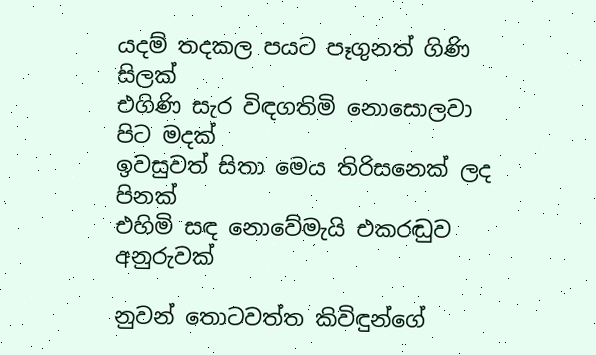යදම් තදකල පයට පෑගුනත් ගිණි සිලක්
එගිණි සැර විඳගතිමි නොසොලවා පිට මදක්
ඉවසුවත් සිතා මෙය තිරිසනෙක් ලද පිනක්
එහිමි සඳ නොවේමැයි එකරඬුව අනුරුවක්

නුවන් තොටවත්ත කිවිඳුන්ගේ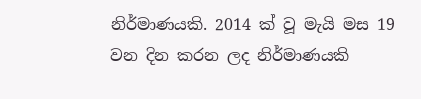නිර්මාණයකි. 2014 ක් වූ මැයි මස 19 වන දින කරන ලද නිර්මාණයකි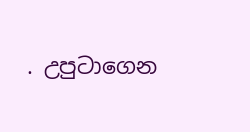. උපුටාගෙන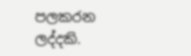පලකරන ලද්දකි.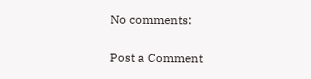No comments:

Post a Comment